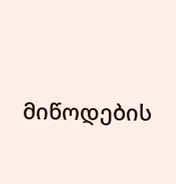მიწოდების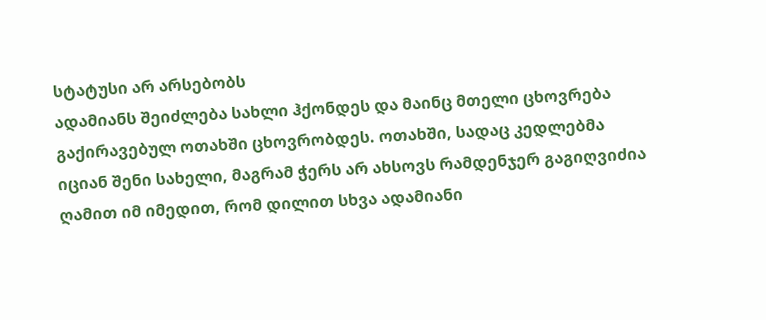სტატუსი არ არსებობს
ადამიანს შეიძლება სახლი ჰქონდეს და მაინც მთელი ცხოვრება გაქირავებულ ოთახში ცხოვრობდეს. ოთახში, სადაც კედლებმა იციან შენი სახელი, მაგრამ ჭერს არ ახსოვს რამდენჯერ გაგიღვიძია ღამით იმ იმედით, რომ დილით სხვა ადამიანი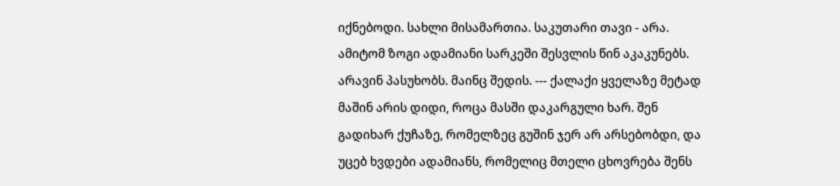იქნებოდი. სახლი მისამართია. საკუთარი თავი - არა. ამიტომ ზოგი ადამიანი სარკეში შესვლის წინ აკაკუნებს. არავინ პასუხობს. მაინც შედის. --- ქალაქი ყველაზე მეტად მაშინ არის დიდი, როცა მასში დაკარგული ხარ. შენ გადიხარ ქუჩაზე, რომელზეც გუშინ ჯერ არ არსებობდი, და უცებ ხვდები ადამიანს, რომელიც მთელი ცხოვრება შენს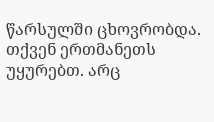წარსულში ცხოვრობდა. თქვენ ერთმანეთს უყურებთ. არც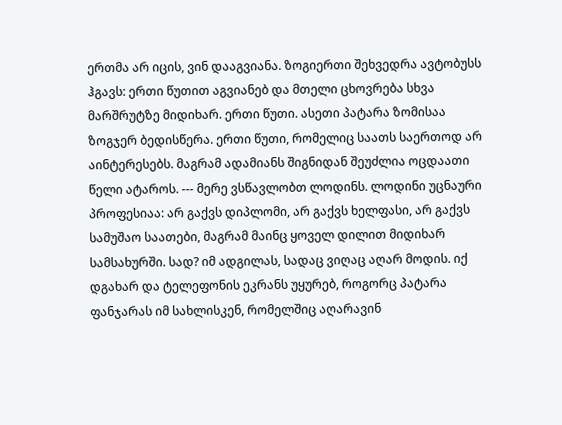ერთმა არ იცის, ვინ დააგვიანა. ზოგიერთი შეხვედრა ავტობუსს ჰგავს: ერთი წუთით აგვიანებ და მთელი ცხოვრება სხვა მარშრუტზე მიდიხარ. ერთი წუთი. ასეთი პატარა ზომისაა ზოგჯერ ბედისწერა. ერთი წუთი, რომელიც საათს საერთოდ არ აინტერესებს. მაგრამ ადამიანს შიგნიდან შეუძლია ოცდაათი წელი ატაროს. --- მერე ვსწავლობთ ლოდინს. ლოდინი უცნაური პროფესიაა: არ გაქვს დიპლომი, არ გაქვს ხელფასი, არ გაქვს სამუშაო საათები, მაგრამ მაინც ყოველ დილით მიდიხარ სამსახურში. სად? იმ ადგილას, სადაც ვიღაც აღარ მოდის. იქ დგახარ და ტელეფონის ეკრანს უყურებ, როგორც პატარა ფანჯარას იმ სახლისკენ, რომელშიც აღარავინ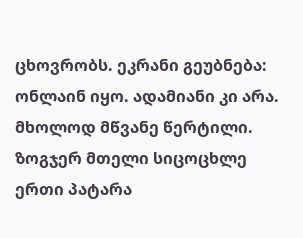ცხოვრობს. ეკრანი გეუბნება: ონლაინ იყო. ადამიანი კი არა. მხოლოდ მწვანე წერტილი. ზოგჯერ მთელი სიცოცხლე ერთი პატარა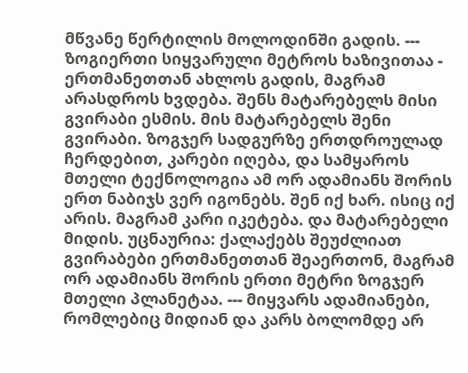მწვანე წერტილის მოლოდინში გადის. --- ზოგიერთი სიყვარული მეტროს ხაზივითაა - ერთმანეთთან ახლოს გადის, მაგრამ არასდროს ხვდება. შენს მატარებელს მისი გვირაბი ესმის. მის მატარებელს შენი გვირაბი. ზოგჯერ სადგურზე ერთდროულად ჩერდებით, კარები იღება, და სამყაროს მთელი ტექნოლოგია ამ ორ ადამიანს შორის ერთ ნაბიჯს ვერ იგონებს. შენ იქ ხარ. ისიც იქ არის. მაგრამ კარი იკეტება. და მატარებელი მიდის. უცნაურია: ქალაქებს შეუძლიათ გვირაბები ერთმანეთთან შეაერთონ, მაგრამ ორ ადამიანს შორის ერთი მეტრი ზოგჯერ მთელი პლანეტაა. --- მიყვარს ადამიანები, რომლებიც მიდიან და კარს ბოლომდე არ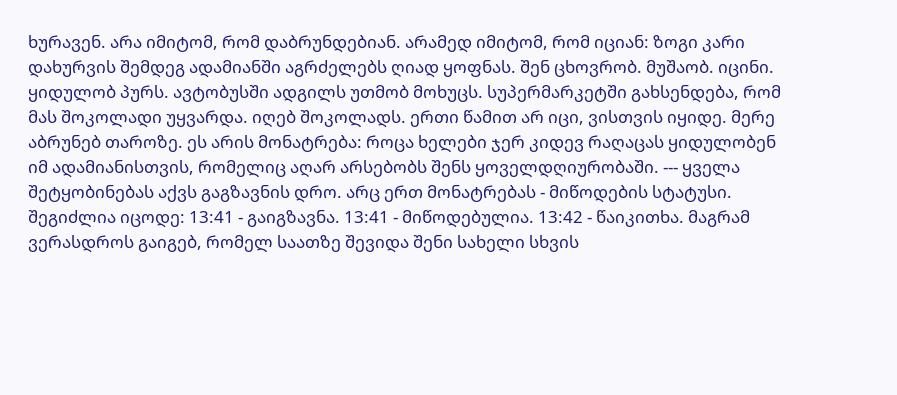ხურავენ. არა იმიტომ, რომ დაბრუნდებიან. არამედ იმიტომ, რომ იციან: ზოგი კარი დახურვის შემდეგ ადამიანში აგრძელებს ღიად ყოფნას. შენ ცხოვრობ. მუშაობ. იცინი. ყიდულობ პურს. ავტობუსში ადგილს უთმობ მოხუცს. სუპერმარკეტში გახსენდება, რომ მას შოკოლადი უყვარდა. იღებ შოკოლადს. ერთი წამით არ იცი, ვისთვის იყიდე. მერე აბრუნებ თაროზე. ეს არის მონატრება: როცა ხელები ჯერ კიდევ რაღაცას ყიდულობენ იმ ადამიანისთვის, რომელიც აღარ არსებობს შენს ყოველდღიურობაში. --- ყველა შეტყობინებას აქვს გაგზავნის დრო. არც ერთ მონატრებას - მიწოდების სტატუსი. შეგიძლია იცოდე: 13:41 - გაიგზავნა. 13:41 - მიწოდებულია. 13:42 - წაიკითხა. მაგრამ ვერასდროს გაიგებ, რომელ საათზე შევიდა შენი სახელი სხვის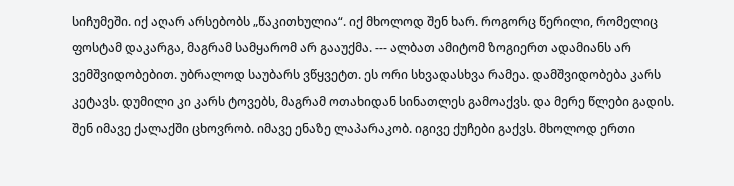სიჩუმეში. იქ აღარ არსებობს „წაკითხულია“. იქ მხოლოდ შენ ხარ. როგორც წერილი, რომელიც ფოსტამ დაკარგა, მაგრამ სამყარომ არ გააუქმა. --- ალბათ ამიტომ ზოგიერთ ადამიანს არ ვემშვიდობებით. უბრალოდ საუბარს ვწყვეტთ. ეს ორი სხვადასხვა რამეა. დამშვიდობება კარს კეტავს. დუმილი კი კარს ტოვებს, მაგრამ ოთახიდან სინათლეს გამოაქვს. და მერე წლები გადის. შენ იმავე ქალაქში ცხოვრობ. იმავე ენაზე ლაპარაკობ. იგივე ქუჩები გაქვს. მხოლოდ ერთი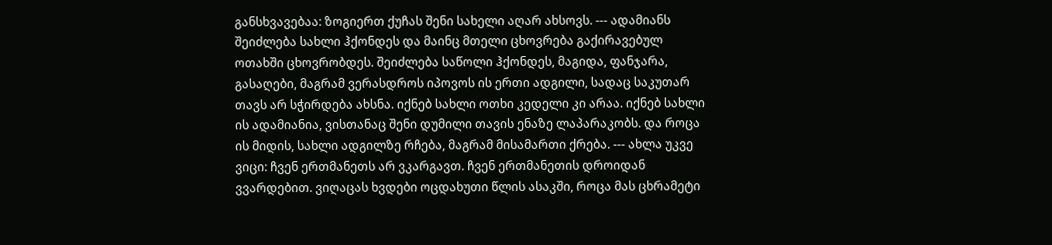განსხვავებაა: ზოგიერთ ქუჩას შენი სახელი აღარ ახსოვს. --- ადამიანს შეიძლება სახლი ჰქონდეს და მაინც მთელი ცხოვრება გაქირავებულ ოთახში ცხოვრობდეს. შეიძლება საწოლი ჰქონდეს, მაგიდა, ფანჯარა, გასაღები, მაგრამ ვერასდროს იპოვოს ის ერთი ადგილი, სადაც საკუთარ თავს არ სჭირდება ახსნა. იქნებ სახლი ოთხი კედელი კი არაა. იქნებ სახლი ის ადამიანია, ვისთანაც შენი დუმილი თავის ენაზე ლაპარაკობს. და როცა ის მიდის, სახლი ადგილზე რჩება, მაგრამ მისამართი ქრება. --- ახლა უკვე ვიცი: ჩვენ ერთმანეთს არ ვკარგავთ. ჩვენ ერთმანეთის დროიდან ვვარდებით. ვიღაცას ხვდები ოცდახუთი წლის ასაკში, როცა მას ცხრამეტი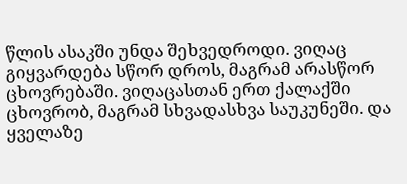წლის ასაკში უნდა შეხვედროდი. ვიღაც გიყვარდება სწორ დროს, მაგრამ არასწორ ცხოვრებაში. ვიღაცასთან ერთ ქალაქში ცხოვრობ, მაგრამ სხვადასხვა საუკუნეში. და ყველაზე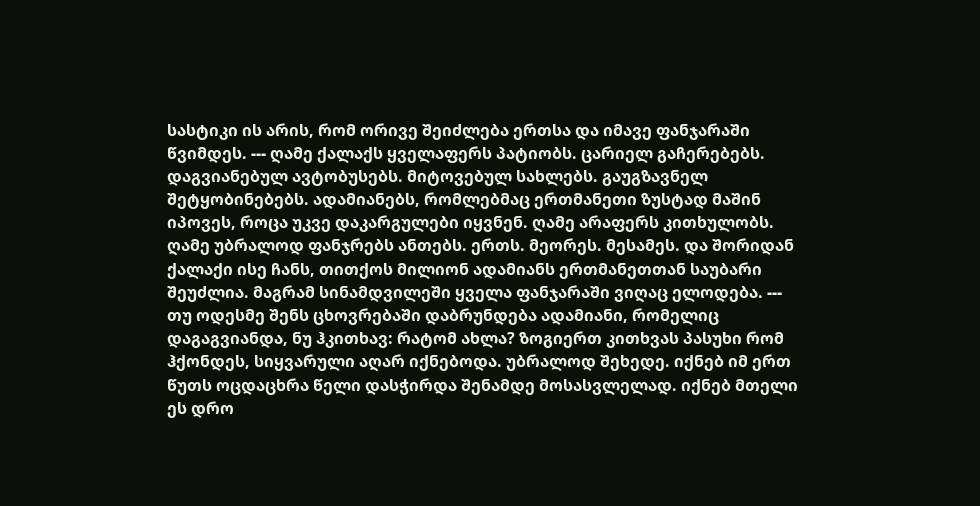სასტიკი ის არის, რომ ორივე შეიძლება ერთსა და იმავე ფანჯარაში წვიმდეს. --- ღამე ქალაქს ყველაფერს პატიობს. ცარიელ გაჩერებებს. დაგვიანებულ ავტობუსებს. მიტოვებულ სახლებს. გაუგზავნელ შეტყობინებებს. ადამიანებს, რომლებმაც ერთმანეთი ზუსტად მაშინ იპოვეს, როცა უკვე დაკარგულები იყვნენ. ღამე არაფერს კითხულობს. ღამე უბრალოდ ფანჯრებს ანთებს. ერთს. მეორეს. მესამეს. და შორიდან ქალაქი ისე ჩანს, თითქოს მილიონ ადამიანს ერთმანეთთან საუბარი შეუძლია. მაგრამ სინამდვილეში ყველა ფანჯარაში ვიღაც ელოდება. --- თუ ოდესმე შენს ცხოვრებაში დაბრუნდება ადამიანი, რომელიც დაგაგვიანდა, ნუ ჰკითხავ: რატომ ახლა? ზოგიერთ კითხვას პასუხი რომ ჰქონდეს, სიყვარული აღარ იქნებოდა. უბრალოდ შეხედე. იქნებ იმ ერთ წუთს ოცდაცხრა წელი დასჭირდა შენამდე მოსასვლელად. იქნებ მთელი ეს დრო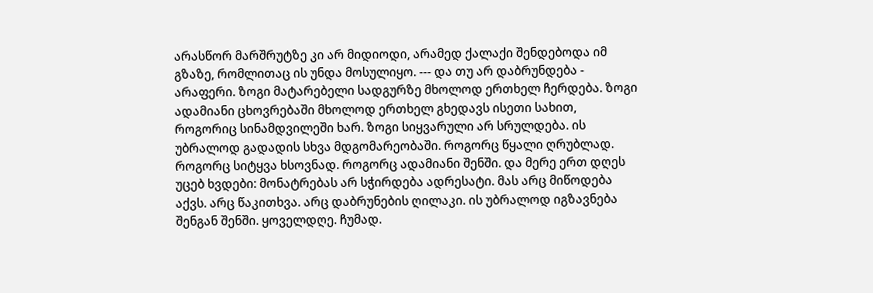არასწორ მარშრუტზე კი არ მიდიოდი, არამედ ქალაქი შენდებოდა იმ გზაზე, რომლითაც ის უნდა მოსულიყო. --- და თუ არ დაბრუნდება - არაფერი. ზოგი მატარებელი სადგურზე მხოლოდ ერთხელ ჩერდება. ზოგი ადამიანი ცხოვრებაში მხოლოდ ერთხელ გხედავს ისეთი სახით, როგორიც სინამდვილეში ხარ. ზოგი სიყვარული არ სრულდება. ის უბრალოდ გადადის სხვა მდგომარეობაში. როგორც წყალი ღრუბლად. როგორც სიტყვა ხსოვნად. როგორც ადამიანი შენში. და მერე ერთ დღეს უცებ ხვდები: მონატრებას არ სჭირდება ადრესატი. მას არც მიწოდება აქვს. არც წაკითხვა. არც დაბრუნების ღილაკი. ის უბრალოდ იგზავნება შენგან შენში. ყოველდღე. ჩუმად.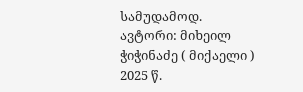სამუდამოდ. ავტორი: მიხეილ ჭიჭინაძე ( მიქაელი ) 2025 წ.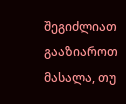შეგიძლიათ გააზიაროთ მასალა, თუ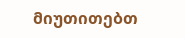მიუთითებთ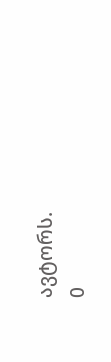ავტორს.
0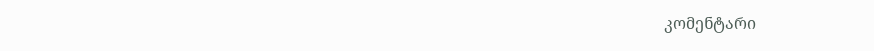კომენტარი